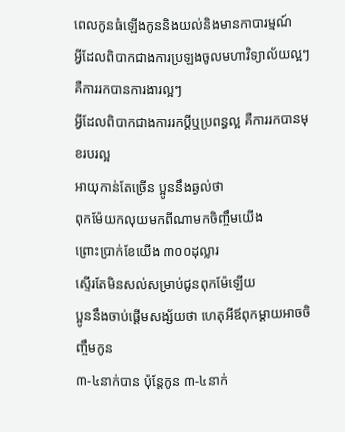ពេលកូនធំឡើងកូននិងយល់និងមានកាបារម្មណ៍
អ្វីដែលពិបាកជាងការប្រឡងចូលមហាវិទ្យាល័យល្អៗ
គឺការរកបានការងារល្អៗ
អ្វីដែលពិបាកជាងការរកប្ដីឬប្រពន្ធល្អ គឺការរកបានមុខរបរល្អ
អាយុកាន់តែច្រើន ប្អូននឹងឆ្ងល់ថា
ពុកម៉ែយកលុយមកពីណាមកចិញ្ចឹមយើង
ព្រោះប្រាក់ខែយើង ៣០០ដុល្លារ
ស្ទើរតែមិនសល់សម្រាប់ជូនពុកម៉ែឡើយ
ប្អូននឹងចាប់ផ្ដើមសង្ស័យថា ហេតុអីឪពុកម្ដាយអាចចិញ្ចឹមកូន
៣-៤នាក់បាន ប៉ុន្តែកូន ៣-៤នាក់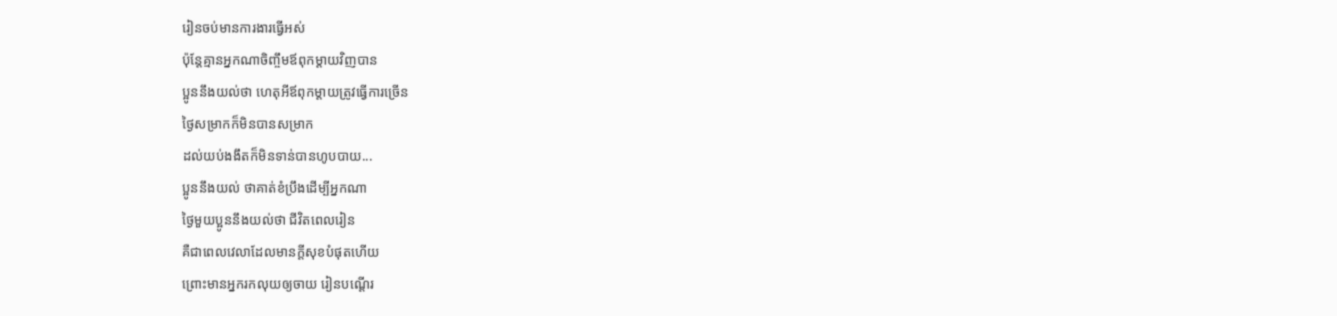រៀនចប់មានការងារធ្វើអស់
ប៉ុន្តែគ្មានអ្នកណាចិញ្ចឹមឪពុកម្ដាយវិញបាន
ប្អូននឹងយល់ថា ហេតុអីឪពុកម្ដាយត្រូវធ្វើការច្រើន
ថ្ងៃសម្រាកក៏មិនបានសម្រាក
ដល់យប់ងងឹតក៏មិនទាន់បានហូបបាយ...
ប្អូននឹងយល់ ថាគាត់ខំប្រឹងដើម្បីអ្នកណា
ថ្ងៃមួយប្អូននឹងយល់ថា ជីវិតពេលរៀន
គឺជាពេលវេលាដែលមានក្ដីសុខបំផុតហើយ
ព្រោះមានអ្នករកលុយឲ្យចាយ រៀនបណ្ដើរ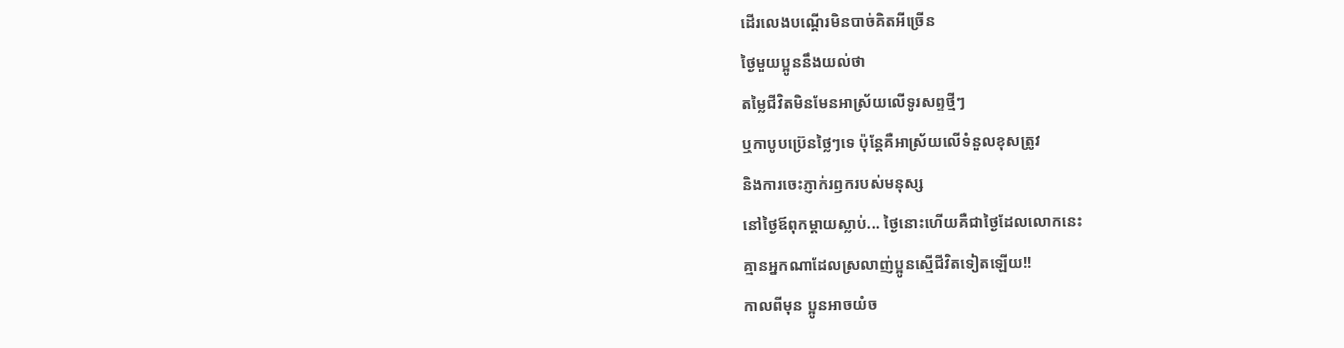ដើរលេងបណ្ដើរមិនបាច់គិតអីច្រើន
ថ្ងៃមួយប្អូននឹងយល់ថា
តម្លៃជីវិតមិនមែនអាស្រ័យលើទូរសព្ទថ្មីៗ
ឬកាបូបប្រ៊េនថ្លៃៗទេ ប៉ុន្តែគឺអាស្រ័យលើទំនួលខុសត្រូវ
និងការចេះភ្ញាក់រឭករបស់មនុស្ស
នៅថ្ងៃឪពុកម្ដាយស្លាប់... ថ្ងៃនោះហើយគឺជាថ្ងៃដែលលោកនេះ
គ្មានអ្នកណាដែលស្រលាញ់ប្អូនស្មើជីវិតទៀតឡើយ!!
កាលពីមុន ប្អូនអាចយំច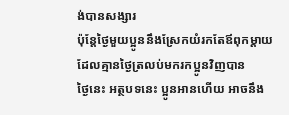ង់បានសង្សារ
ប៉ុន្តែថ្ងៃមួយប្អូននឹងស្រែកយំរកតែឪពុកម្ដាយ
ដែលគ្មានថ្ងៃត្រលប់មករកប្អូនវិញបាន
ថ្ងៃនេះ អត្ថបទនេះ ប្អូនអានហើយ អាចនឹង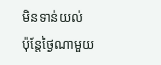មិនទាន់យល់
ប៉ុន្តែថ្ងៃណាមួយ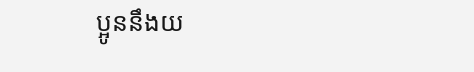ប្អូននឹងយ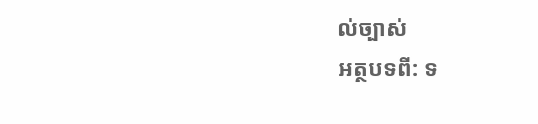ល់ច្បាស់
អត្ថបទពី: ទ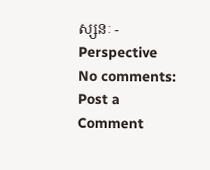ស្សនៈ - Perspective
No comments:
Post a Comment